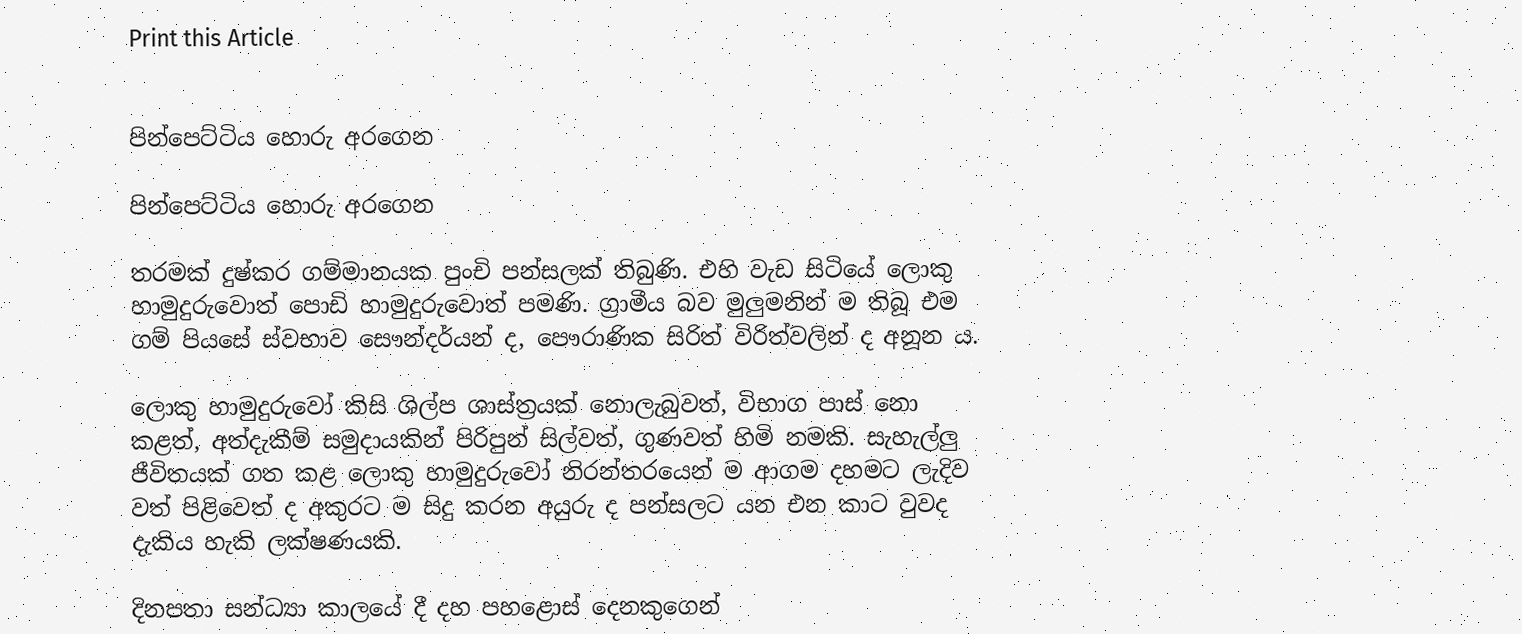Print this Article


පින්පෙට්ටිය හොරු අරගෙන

පින්පෙට්ටිය හොරු අරගෙන

තරමක් දුෂ්කර ගම්මානයක පුංචි පන්සලක් තිබුණි. එහි වැඩ සිටියේ ලොකු හාමුදුරුවොත් පොඩි හාමුදුරුවොත් පමණි. ග්‍රාමීය බව මුලුමනින් ම තිබූ එම ගම් පියසේ ස්වභාව සෞන්දර්යන් ද, පෞරාණික සිරිත් විරිත්වලින් ද අනූන ය.

ලොකු හාමුදුරුවෝ කිසි ශිල්ප ශාස්ත්‍රයක් නොලැබුවත්, විභාග පාස් නො කළත්, අත්දැකීම් සමුදායකින් පිරිපුන් සිල්වත්, ගුණවත් හිමි නමකි. සැහැල්ලු ජීවිතයක් ගත කළ ලොකු හාමුදුරුවෝ නිරන්තරයෙන් ම ආගම දහමට ලැදිව වත් පිළිවෙත් ද අකුරට ම සිදු කරන අයුරු ද පන්සලට යන එන කාට වුවද දැකිය හැකි ලක්ෂණයකි.

දිනපතා සන්ධ්‍යා කාලයේ දී දහ පහළොස් දෙනකුගෙන්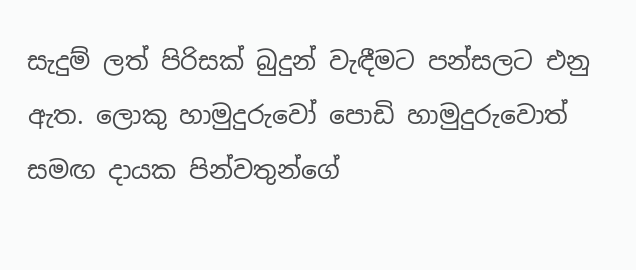සැදුම් ලත් පිරිසක් බුදුන් වැඳීමට පන්සලට එනු ඇත. ලොකු හාමුදුරුවෝ පොඩි හාමුදුරුවොත් සමඟ දායක පින්වතුන්ගේ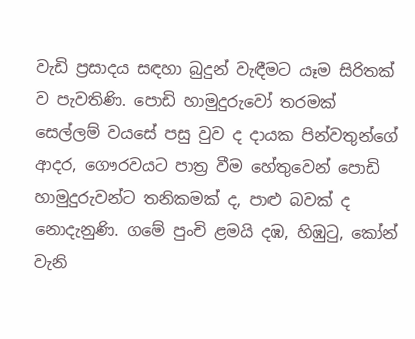වැඩි ප්‍රසාදය සඳහා බුදුන් වැඳීමට යෑම සිරිතක් ව පැවතිණි. පොඩි හාමුදුරුවෝ තරමක් සෙල්ලම් වයසේ පසු වුව ද දායක පින්වතුන්ගේ ආදර, ගෞරවයට පාත්‍ර වීම හේතුවෙන් පොඩි හාමුදුරුවන්ට තනිකමක් ද, පාළු බවක් ද නොදැනුණි. ගමේ පුංචි ළමයි දඹ, හිඹුටු, කෝන් වැනි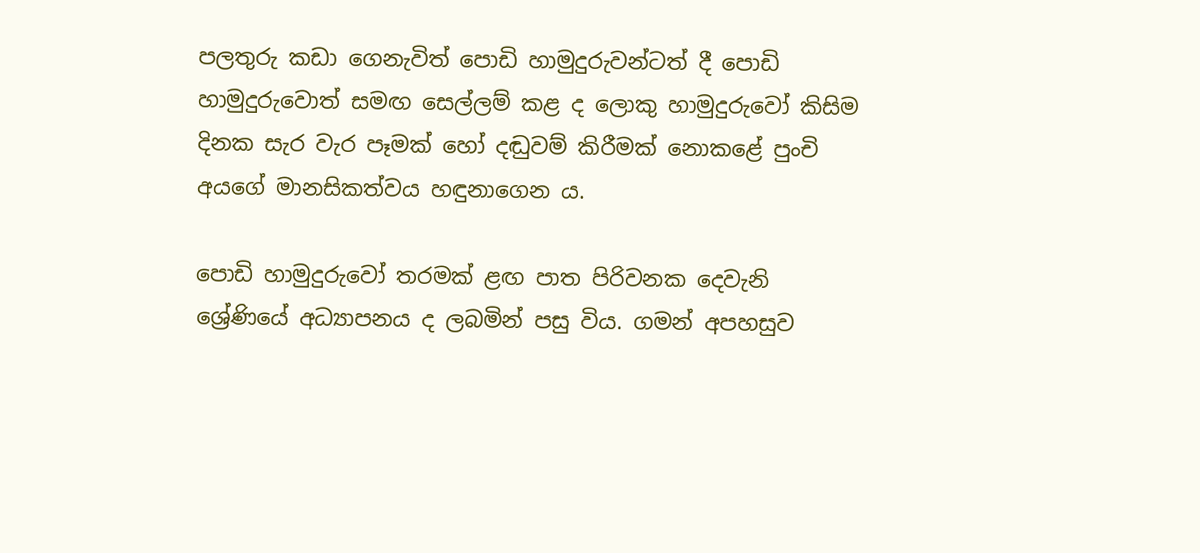පලතුරු කඩා ගෙනැවිත් පොඩි හාමුදුරුවන්ටත් දී පොඩි හාමුදුරුවොත් සමඟ සෙල්ලම් කළ ද ලොකු හාමුදුරුවෝ කිසිම දිනක සැර වැර පෑමක් හෝ දඬුවම් කිරීමක් නොකළේ පුංචි අයගේ මානසිකත්වය හඳුනාගෙන ය.

පොඩි හාමුදුරුවෝ තරමක් ළඟ පාත පිරිවනක දෙවැනි ශ්‍රේණියේ අධ්‍යාපනය ද ලබමින් පසු විය. ගමන් අපහසුව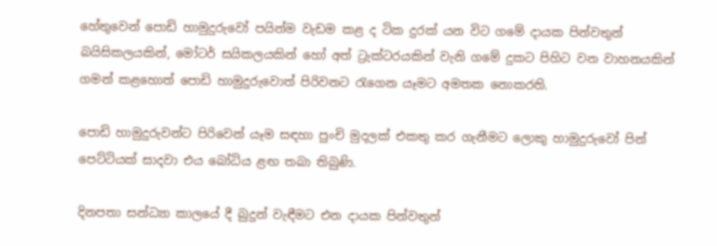හේතුවෙන් පොඩි හාමුදුරුවෝ පයින්ම වැඩම කළ ද ටික දුරක් යන විට ගමේ දායක පින්වතුන් බයිසිකලයකින්, මෝටර් සයිකලයකින් හෝ අත් ට්‍රැක්ටරයකින් වැනි ගමේ දුකට පිහිට වන වාහනයකින් ගමන් කළහොත් පොඩි හාමුදුරුවොත් පිරිවනට රැගෙන යෑමට අමතක නොකරති.

පොඩි හාමුදුරුවන්ට පිරිවෙන් යෑම සඳහා පුංචි මුදලක් එකතු කර ගැනීමට ලොකු හාමුදුරුවෝ පින් පෙට්ටියක් සාදවා එය බෝධිය ළඟ තබා තිබුණි.

දිනපතා සන්ධ්‍යා කාලයේ දී බුදුන් වැඳීමට එන දායක පින්වතුන්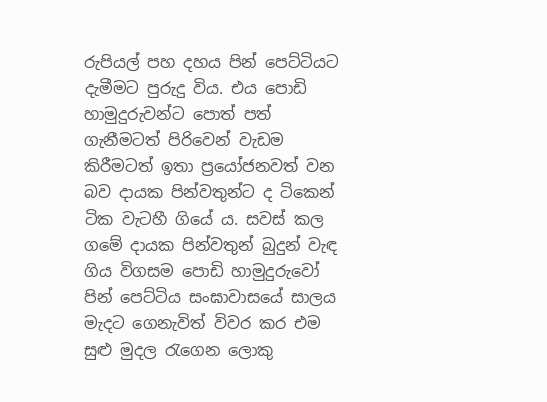රුපියල් පහ දහය පින් පෙට්ටියට දැමීමට පුරුදු විය. එය පොඩි හාමුදුරුවන්ට පොත් පත් ගැනීමටත් පිරිවෙන් වැඩම කිරීමටත් ඉතා ප්‍රයෝජනවත් වන බව දායක පින්වතුන්ට ද ටිකෙන් ටික වැටහී ගියේ ය. සවස් කල ගමේ දායක පින්වතුන් බුදුන් වැඳ ගිය විගසම පොඩි හාමුදුරුවෝ පින් පෙට්ටිය සංඝාවාසයේ සාලය මැදට ගෙනැවිත් විවර කර එම සුළු මුදල රැගෙන ලොකු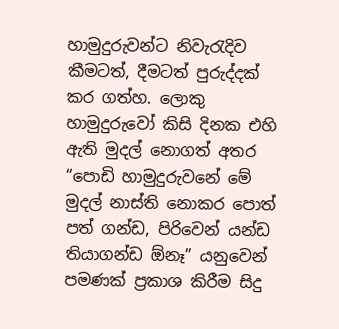හාමුදුරුවන්ට නිවැරැදිව කීමටත්, දීමටත් පුරුද්දක් කර ගත්හ. ලොකු හාමුදුරුවෝ කිසි දිනක එහි ඇති මුදල් නොගත් අතර “පොඩි හාමුදුරුවනේ මේ මුදල් නාස්ති නොකර පොත් පත් ගන්ඩ, පිරිවෙන් යන්ඩ තියාගන්ඩ ඕනෑ” යනුවෙන් පමණක් ප්‍රකාශ කිරීම සිදු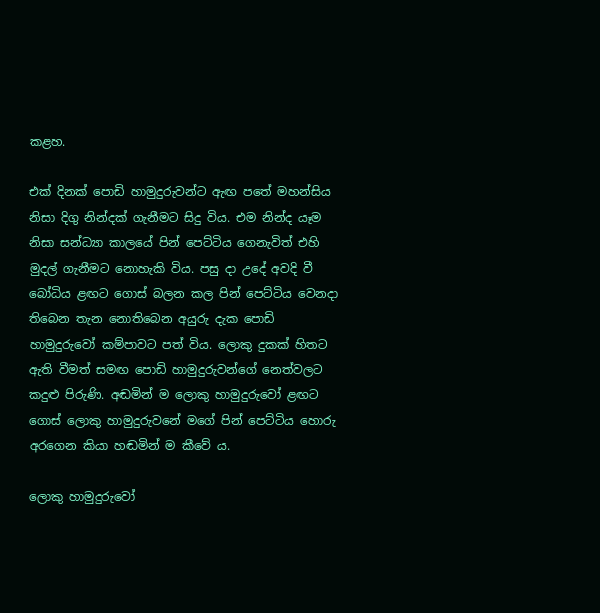කළහ.

එක් දිනක් පොඩි හාමුදුරුවන්ට ඇඟ පතේ මහන්සිය නිසා දිගු නින්දක් ගැනීමට සිදු විය. එම නින්ද යෑම නිසා සන්ධ්‍යා කාලයේ පින් පෙට්ටිය ගෙනැවිත් එහි මුදල් ගැනීමට නොහැකි විය. පසු දා උදේ අවදි වී බෝධිය ළඟට ගොස් බලන කල පින් පෙට්ටිය වෙනදා තිබෙන තැන නොතිබෙන අයුරු දැක පොඩි හාමුදුරුවෝ කම්පාවට පත් විය. ලොකු දුකක් හිතට ඇති වීමත් සමඟ පොඩි හාමුදුරුවන්ගේ නෙත්වලට කදුළු පිරුණි. අඬමින් ම ලොකු හාමුදුරුවෝ ළඟට ගොස් ලොකු හාමුදුරුවනේ මගේ පින් පෙට්ටිය හොරු අරගෙන කියා හඬමින් ම කීවේ ය.

ලොකු හාමුදුරුවෝ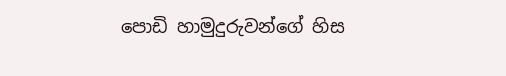පොඩි හාමුදුරුවන්ගේ හිස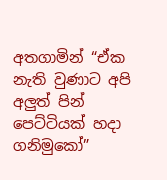අතගාමින් “ඒක නැති වුණාට අපි අලුත් පින් පෙට්ටියක් හදා ගනිමුකෝ”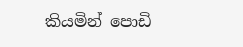කියමින් පොඩි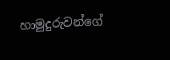හාමුදුරුවන්ගේ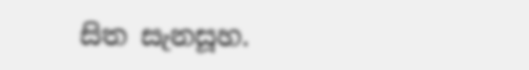සිත සැනසූහ.